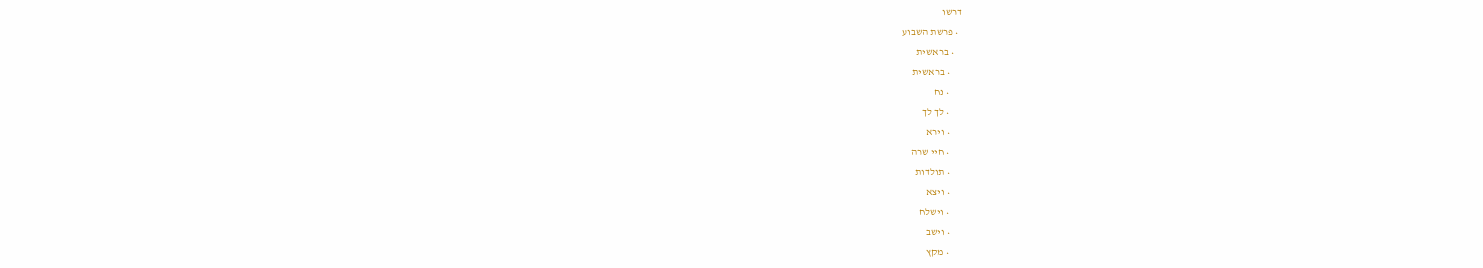דרשו
  • פרשת השבוע
    • בראשית
      • בראשית
      • נח
      • לך לך
      • וירא
      • חיי שרה
      • תולדות
      • ויצא
      • וישלח
      • וישב
      • מקץ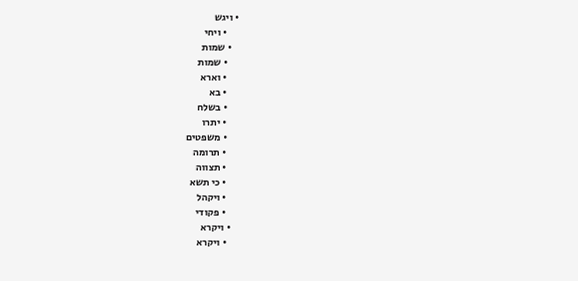• ויגש
      • ויחי
    • שמות
      • שמות
      • וארא
      • בא
      • בשלח
      • יתרו
      • משפטים
      • תרומה
      • תצווה
      • כי תשא
      • ויקהל
      • פקודי
    • ויקרא
      • ויקרא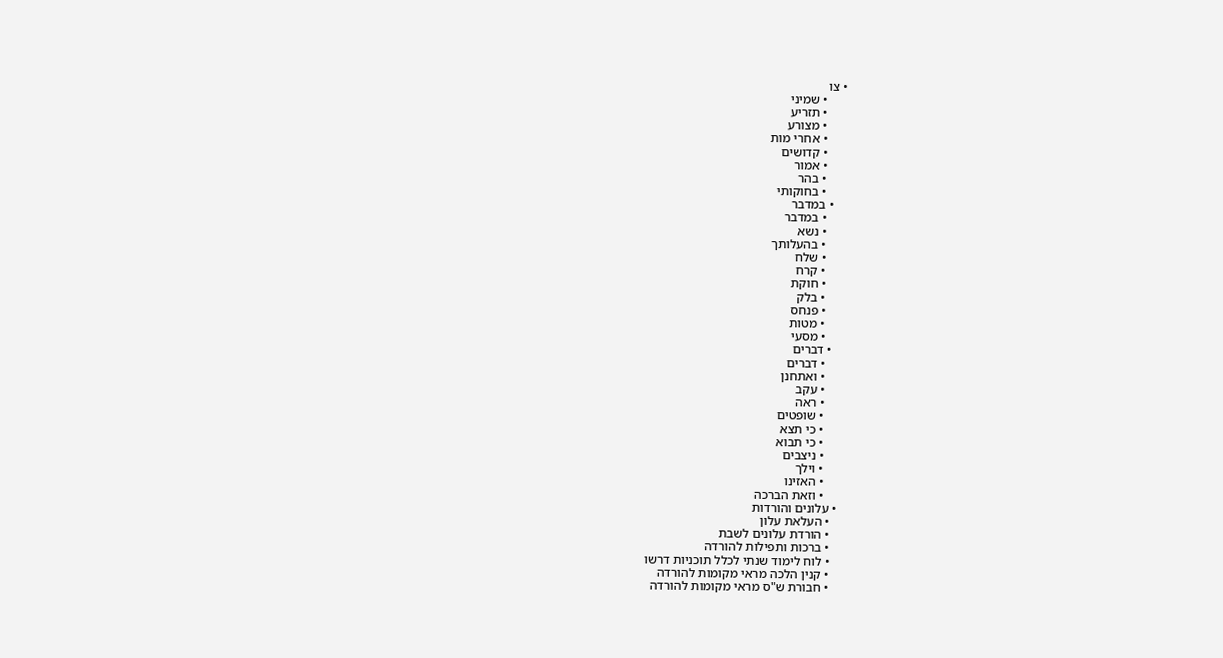• צו
      • שמיני
      • תזריע
      • מצורע
      • אחרי מות
      • קדושים
      • אמור
      • בהר
      • בחוקותי
    • במדבר
      • במדבר
      • נשא
      • בהעלותך
      • שלח
      • קרח
      • חוקת
      • בלק
      • פנחס
      • מטות
      • מסעי
    • דברים
      • דברים
      • ואתחנן
      • עקב
      • ראה
      • שופטים
      • כי תצא
      • כי תבוא
      • ניצבים
      • וילך
      • האזינו
      • וזאת הברכה
  • עלונים והורדות
    • העלאת עלון
    • הורדת עלונים לשבת
    • ברכות ותפילות להורדה
    • לוח לימוד שנתי לכלל תוכניות דרשו
    • קנין הלכה מראי מקומות להורדה
    • חבורת ש"ס מראי מקומות להורדה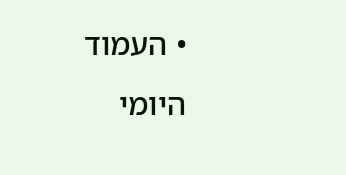• העמוד היומי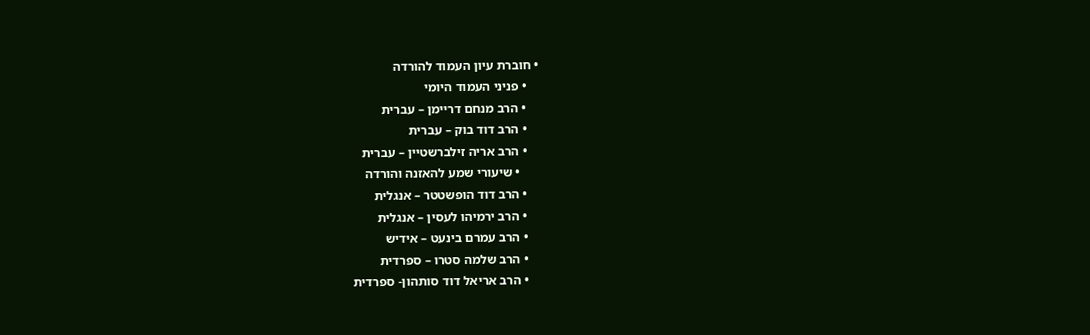• חוברת עיון העמוד להורדה
    • פניני העמוד היומי
    • הרב מנחם דריימן – עברית
    • הרב דוד בוק – עברית
    • הרב אריה זילברשטיין – עברית
      • שיעורי שמע להאזנה והורדה
    • הרב דוד הופשטטר – אנגלית
    • הרב ירמיהו לעסין – אנגלית
    • הרב עמרם בינעט – אידיש
    • הרב שלמה סטרו – ספרדית
    • הרב אריאל דוד סותהון- ספרדית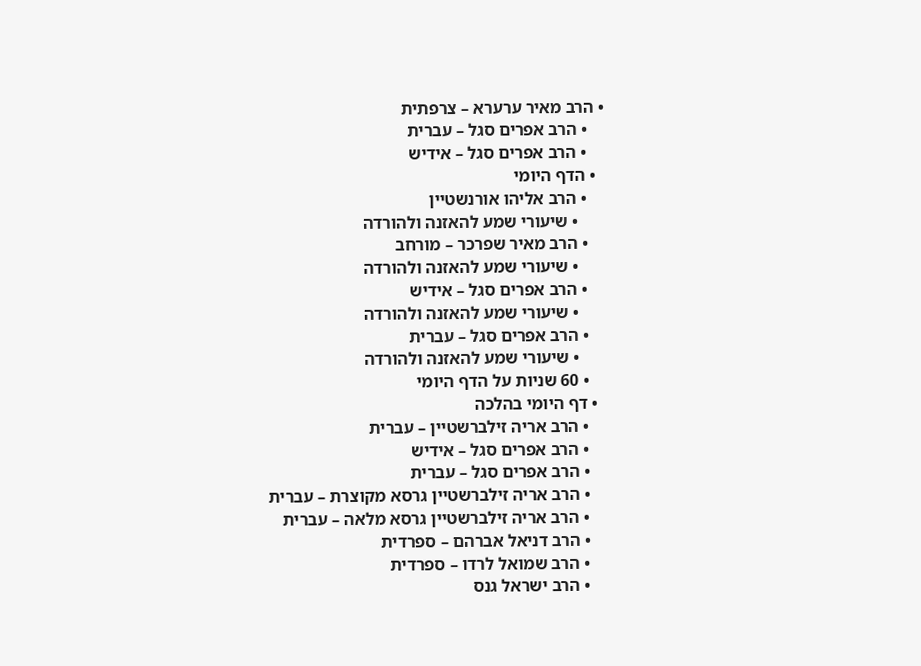• הרב מאיר ערערא – צרפתית
    • הרב אפרים סגל – עברית
    • הרב אפרים סגל – אידיש
  • הדף היומי
    • הרב אליהו אורנשטיין
      • שיעורי שמע להאזנה ולהורדה
    • הרב מאיר שפרכר – מורחב
      • שיעורי שמע להאזנה ולהורדה
    • הרב אפרים סגל – אידיש
      • שיעורי שמע להאזנה ולהורדה
    • הרב אפרים סגל – עברית
      • שיעורי שמע להאזנה ולהורדה
    • 60 שניות על הדף היומי
  • דף היומי בהלכה
    • הרב אריה זילברשטיין – עברית
    • הרב אפרים סגל – אידיש
    • הרב אפרים סגל – עברית
    • הרב אריה זילברשטיין גרסא מקוצרת – עברית
    • הרב אריה זילברשטיין גרסא מלאה – עברית
    • הרב דניאל אברהם – ספרדית
    • הרב שמואל לרדו – ספרדית
    • הרב ישראל גנס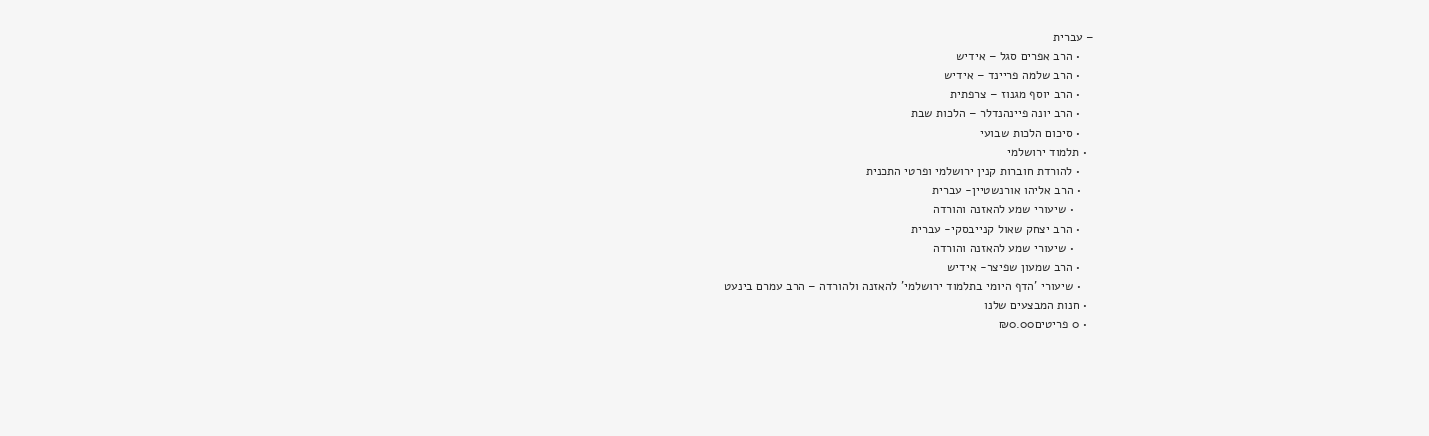– עברית
    • הרב אפרים סגל – אידיש
    • הרב שלמה פריינד – אידיש
    • הרב יוסף מגנוז – צרפתית
    • הרב יונה פיינהנדלר – הלכות שבת
    • סיכום הלכות שבועי
  • תלמוד ירושלמי
    • להורדת חוברות קנין ירושלמי ופרטי התכנית
    • הרב אליהו אורנשטיין- עברית
      • שיעורי שמע להאזנה והורדה
    • הרב יצחק שאול קנייבסקי- עברית
      • שיעורי שמע להאזנה והורדה
    • הרב שמעון שפיצר- אידיש
    • שיעורי 'הדף היומי בתלמוד ירושלמי' להאזנה ולהורדה – הרב עמרם בינעט
  • חנות המבצעים שלנו
  • 0 פריטים₪0.00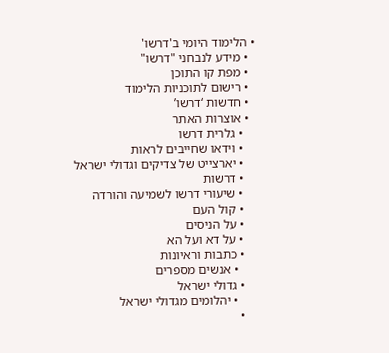• הלימוד היומי ב'דרשו'
  • מידע לנבחני "דרשו"
  • מפת קו התוכן
  • רישום לתוכניות הלימוד
  • חדשות ‘דרשו’
  • אוצרות האתר
    • גלרית דרשו
    • וידאו שחייבים לראות
    • יארצייט של צדיקים וגדולי ישראל
    • דרשות
    • שיעורי דרשו לשמיעה והורדה
    • קול העם
    • על הניסים
    • על דא ועל הא
    • כתבות וראיונות
      • אנשים מספרים
    • גדולי ישראל
      • יהלומים מגדולי ישראל
    •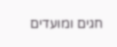חגים ומועדים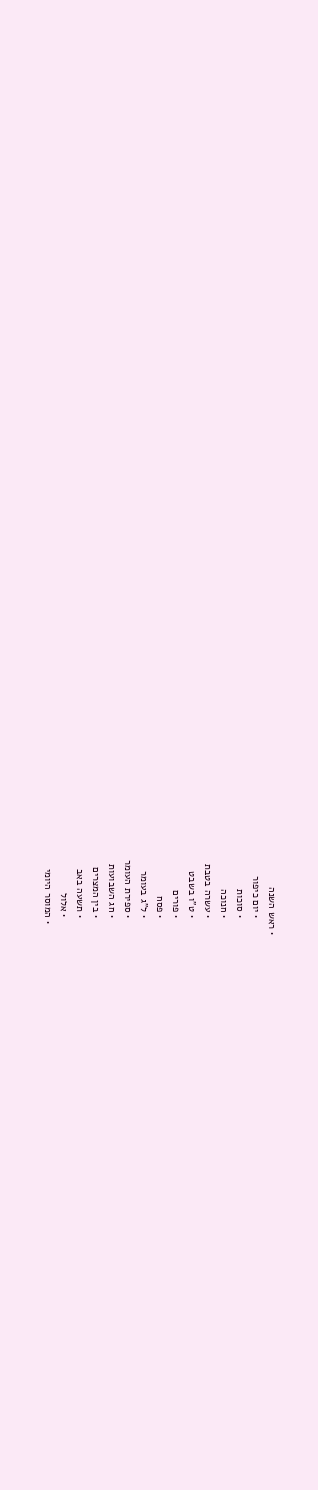• ראש השנה
      • יום כיפור
      • סוכות
      • חנוכה
      • עשרה בטבת
      • ט"ו בשבט
      • פורים
      • פסח
      • ל"ג בעומר
      • ספירת העומר
      • חג השבועות
      • בין המצרים
      • תשעה באב
      • אלול
    • המוסר היומי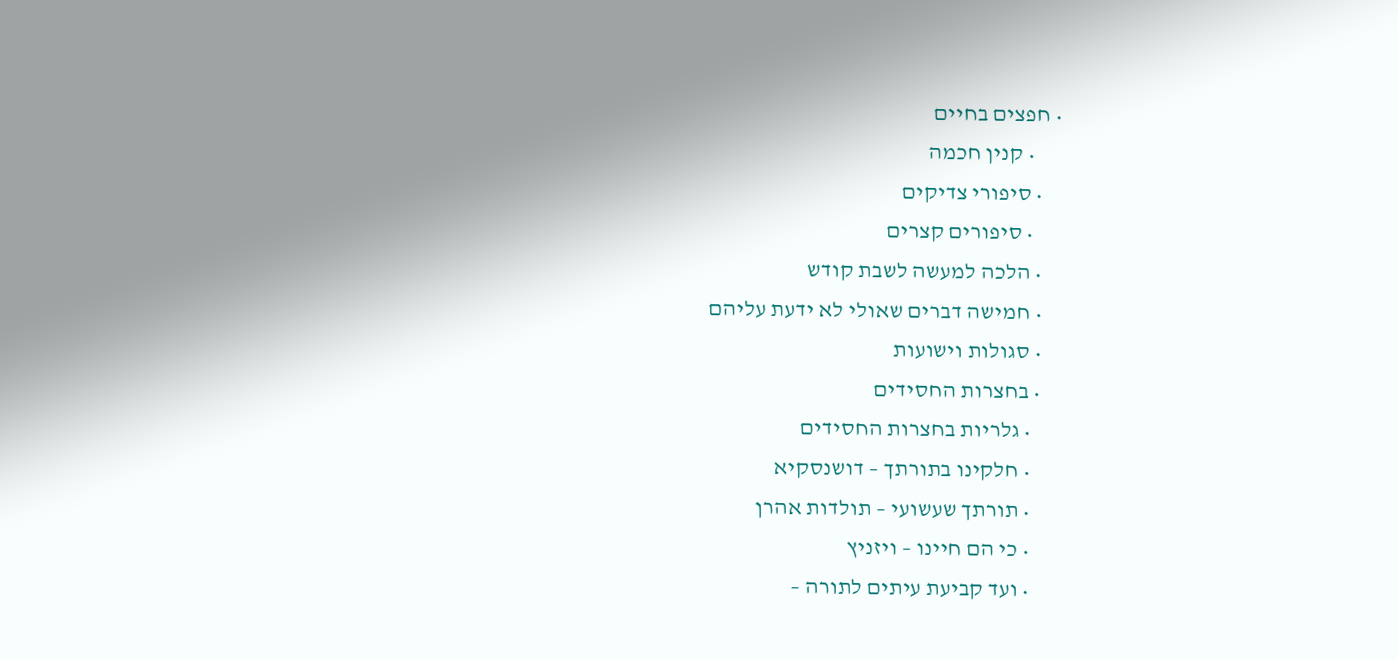• חפצים בחיים
      • קנין חכמה
    • סיפורי צדיקים
      • סיפורים קצרים
    • הלכה למעשה לשבת קודש
    • חמישה דברים שאולי לא ידעת עליהם
    • סגולות וישועות
    • בחצרות החסידים
      • גלריות בחצרות החסידים
      • חלקינו בתורתך – דושנסקיא
      • תורתך שעשועי – תולדות אהרן
      • כי הם חיינו – ויזניץ
      • ועד קביעת עיתים לתורה –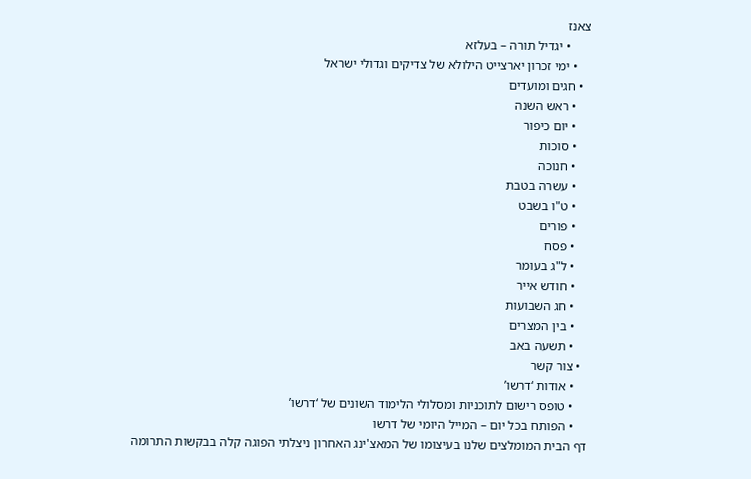צאנז
      • יגדיל תורה – בעלזא
    • ימי זכרון יארצייט הילולא של צדיקים וגדולי ישראל
  • חגים ומועדים
    • ראש השנה
    • יום כיפור
    • סוכות
    • חנוכה
    • עשרה בטבת
    • ט"ו בשבט
    • פורים
    • פסח
    • ל"ג בעומר
    • חודש אייר
    • חג השבועות
    • בין המצרים
    • תשעה באב
  • צור קשר
    • אודות ‘דרשו’
    • טופס רישום לתוכניות ומסלולי הלימוד השונים של ‘דרשו’
    • הפותח בכל יום – המייל היומי של דרשו
דף הבית המומלצים שלנו בעיצומו של המאצ'ינג האחרון ניצלתי הפוגה קלה בבקשות התרומה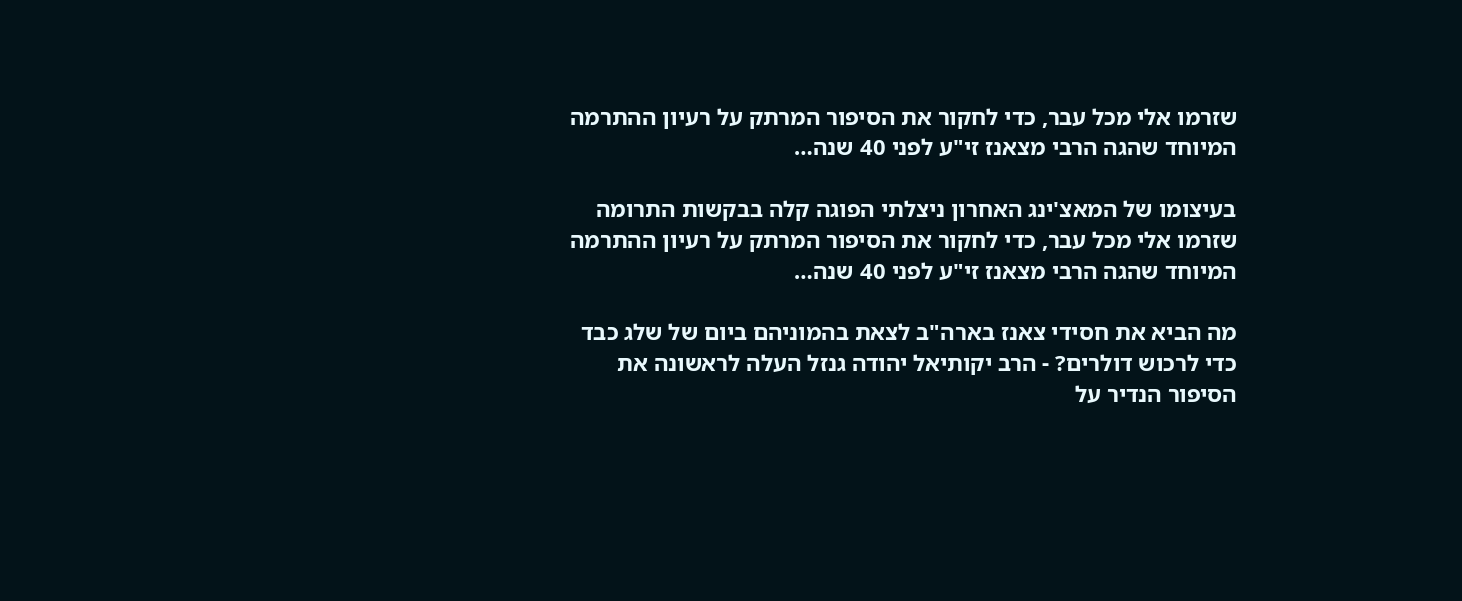שזרמו אלי מכל עבר, כדי לחקור את הסיפור המרתק על רעיון ההתרמה המיוחד שהגה הרבי מצאנז זי"ע לפני 40 שנה…

בעיצומו של המאצ'ינג האחרון ניצלתי הפוגה קלה בבקשות התרומה שזרמו אלי מכל עבר, כדי לחקור את הסיפור המרתק על רעיון ההתרמה המיוחד שהגה הרבי מצאנז זי"ע לפני 40 שנה…

מה הביא את חסידי צאנז בארה"ב לצאת בהמוניהם ביום של שלג כבד כדי לרכוש דולרים? - הרב יקותיאל יהודה גנזל העלה לראשונה את הסיפור הנדיר על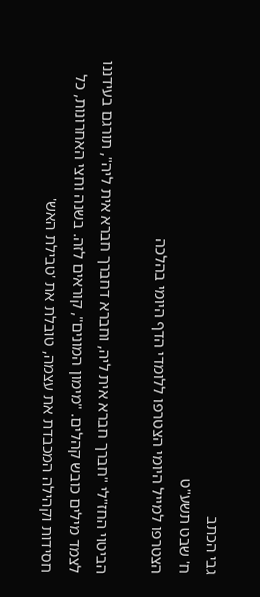גבי הכתב
ח' שבט תשע"ט
הצטרפו למייל היומי הצטרפו ללומדי הדף היומי בהלכה

הביטוי החז"לי "חברך חברא אית ליה, וחברא דחברך חברא אית ליה", תורגם בעידננו לצמד מילים כובש קהלים. "מימון המונים", קוראים לזה. בשנה וחצי האחרונות, כל חסידות וקהילה המכבדת את עצמה, טובלת את 'טבילת האש'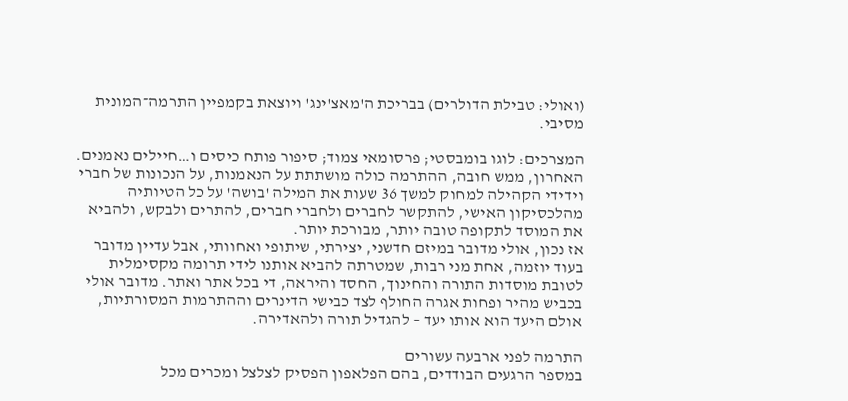(ואולי: טבילת הדולרים) בבריכת ה'מאצ'ינג' ויוצאת בקמפיין התרמה־המונית מסיבי.

המצרכים: לוגו בומבסטי; פרסומאי צמוד; סיפור פותח כיסים ו…חיילים נאמנים. האחרון, ממש חובה, ההתרמה כולה מושתתת על הנאמנות, על הנכונות של חברי וידידי הקהילה למחוק למשך 36 שעות את המילה 'בושה' על כל הטיותיה מהלכסיקון האישי, להתקשר לחברים ולחברי חברים, להתרים ולבקש, ולהביא את המוסד לתקופה טובה יותר, מבורכת יותר.
אז נכון, אולי מדובר במיזם חדשני, יצירתי, שיתופי ואחוותי, אבל עדיין מדובר בעוד יוזמה, אחת מני רבות, שמטרתה להביא אותנו לידי תרומה מקסימלית לטובת מוסדות התורה והחינוך, החסד והיראה, די בכל אתר ואתר. מדובר אולי בכביש מהיר ופחות אגרה החולף לצד כבישי הדינרים וההתרמות המסורתיות, אולם היעד הוא אותו יעד – להגדיל תורה ולהאדירה.

התרמה לפני ארבעה עשורים
במספר הרגעים הבודדים, בהם הפלאפון הפסיק לצלצל ומכרים מכל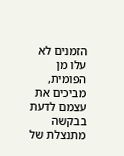הזמנים לא עלו מן הפומית, מביכים את עצמם לדעת בבקשה מתנצלת של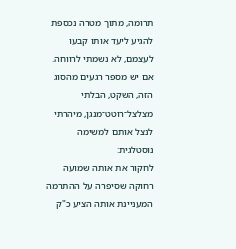תרומה, מתוך מטרה נכספת להגיע ליעד אותו קבעו לעצמם, לא נשמתי לרווחה. אם יש מספר רגעים מהסוג הזה, השקט, הבלתי מצלצל־רוטט־מנגן, מיהרתי לנצל אותם למשימה נוסטלגית:
לחקור את אותה שמועה רחוקה שסיפרה על ההתרמה המעניינת אותה הציע כ"ק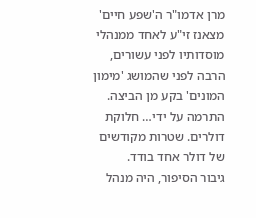מרן אדמו"ר ה'שפע חיים' מצאנז זי"ע לאחד ממנהלי מוסדותיו לפני עשורים, הרבה לפני שהמושג 'מימון המונים' בקע מן הביצה. התרמה על ידי… חלוקת דולרים. שטרות מקודשים של דולר אחד בודד.
גיבור הסיפור, היה מנהל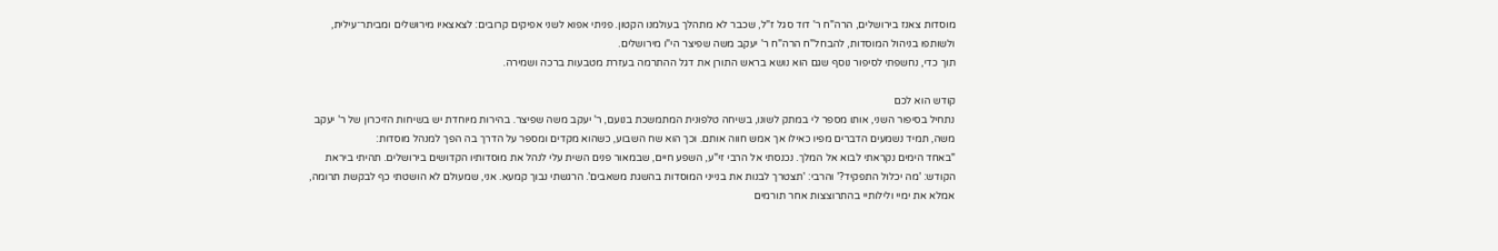מוסדות צאנז בירושלים, הרה"ח ר' דוד סגל ז"ל, שכבר לא מתהלך בעולמנו הקטון. פניתי אפוא לשני אפיקים קרובים: לצאצאיו מירושלים ומביתר־עילית, ולשותפו בניהול המוסדות, להבחל"ח הרה"ח ר' יעקב משה שפיצר הי"ו מירושלים.
תוך כדי, נחשפתי לסיפור נוסף שגם הוא נושא בראש התורן את דגל ההתרמה בעזרת מטבעות ברכה ושמירה.

קודש הוא לכם
נתחיל בסיפור השני, אותו מספר לי במתק לשונו, בשיחה טלפונית המתמשכת בנועם, ר' יעקב משה שפיצר. בהירות מיוחדת יש בשיחות הזיכרון של ר' יעקב משה, תמיד נשמעים הדברים מפיו כאילו אך אמש חווה אותם. וכך הוא שח השבוע, כשהוא מקדים ומספר על הדרך בה הפך למנהל מוסדות:
"באחד הימים נקראתי לבוא אל המלך. נכנסתי אל הרבי זי"ע, השפע חיים, שבמאור פנים השית עלי לנהל את מוסדותיו הקדושים בירושלים. תהיתי ביראת הקודש: 'מה יכלול התפקיד?' והרבי: 'תצטרך לבנות את בנייני המוסדות בהשגת משאבים'. הרגשתי נבוך קמעא. אני, שמעולם לא הושטתי כף לבקשת תרומה, אמלא את ימיי ולילותיי בהתרוצצות אחר תורמים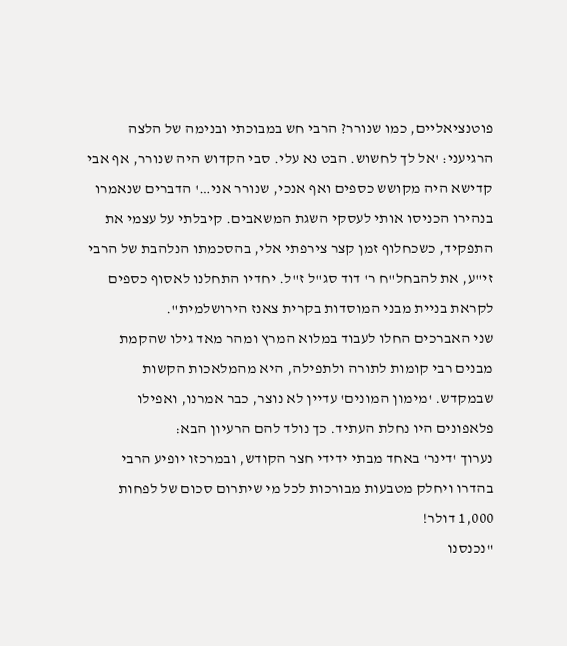פוטנציאליים, כמו שנורר? הרבי חש במבוכתי ובנימה של הלצה הרגיעני: 'אל לך לחשוש. הבט נא עלי. סבי הקדוש היה שנורר, אף אבי קדישא היה מקושש כספים ואף אנכי, שנורר אני…' הדברים שנאמרו בנהירו הכניסו אותי לעסקי השגת המשאבים. קיבלתי על עצמי את התפקיד, כשכחלוף זמן קצר צירפתי אלי, בהסכמתו הנלהבת של הרבי זי"ע, את להבחל"ח ר' דוד סג"ל ז"ל. יחדיו התחלנו לאסוף כספים לקראת בניית מבני המוסדות בקרית צאנז הירושלמית".
שני האברכים החלו לעבוד במלוא המרץ ומהר מאד גילו שהקמת מבנים רבי קומות לתורה ולתפילה, היא מהמלאכות הקשות שבמקדש. 'מימון המונים' עדיין לא נוצר, כבר אמרנו, ואפילו פלאפונים היו נחלת העתיד. כך נולד להם הרעיון הבא:
נערוך 'דינר' באחד מבתי ידידי חצר הקודש, ובמרכזו יופיע הרבי בהדרו ויחלק מטבעות מבורכות לכל מי שיתרום סכום של לפחות 1,000 דולר!
"נכנסנו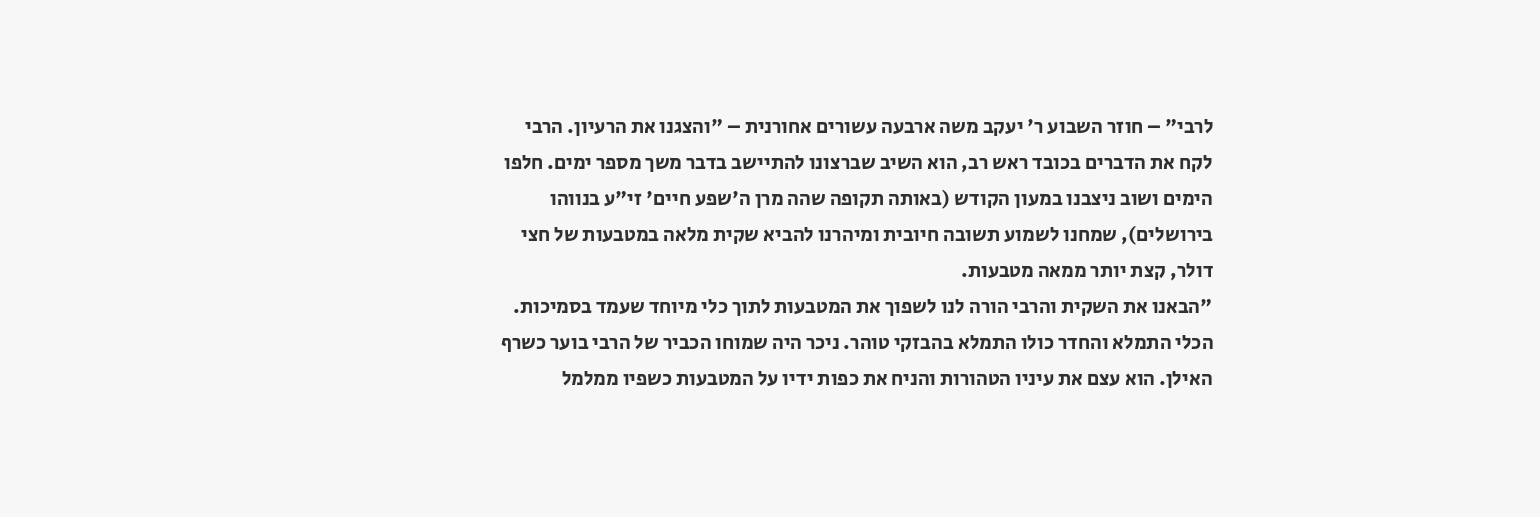לרבי" – חוזר השבוע ר' יעקב משה ארבעה עשורים אחורנית – "והצגנו את הרעיון. הרבי לקח את הדברים בכובד ראש רב, הוא השיב שברצונו להתיישב בדבר משך מספר ימים. חלפו הימים ושוב ניצבנו במעון הקודש (באותה תקופה שהה מרן ה'שפע חיים' זי"ע בנווהו בירושלים), שמחנו לשמוע תשובה חיובית ומיהרנו להביא שקית מלאה במטבעות של חצי דולר, קצת יותר ממאה מטבעות.
"הבאנו את השקית והרבי הורה לנו לשפוך את המטבעות לתוך כלי מיוחד שעמד בסמיכות. הכלי התמלא והחדר כולו התמלא בהבזקי טוהר. ניכר היה שמוחו הכביר של הרבי בוער כשרף האילן. הוא עצם את עיניו הטהורות והניח את כפות ידיו על המטבעות כשפיו ממלמל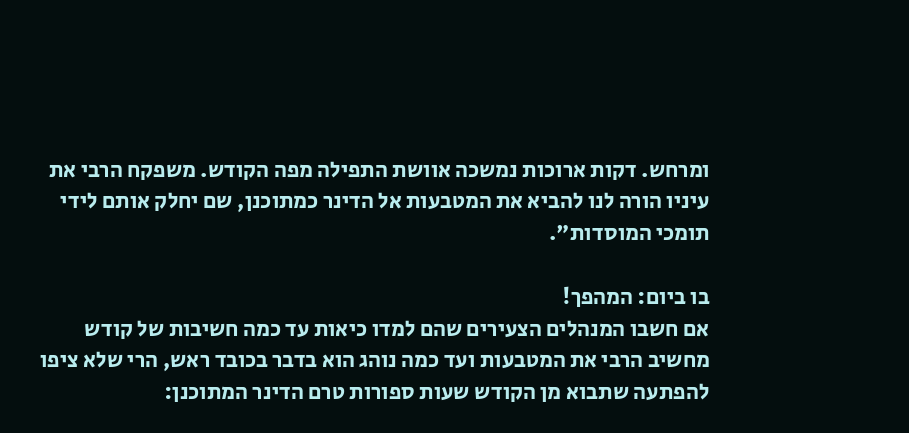ומרחש. דקות ארוכות נמשכה אוושת התפילה מפה הקודש. משפקח הרבי את עיניו הורה לנו להביא את המטבעות אל הדינר כמתוכנן, שם יחלק אותם לידי תומכי המוסדות".

בו ביום: המהפך!
אם חשבו המנהלים הצעירים שהם למדו כיאות עד כמה חשיבות של קודש מחשיב הרבי את המטבעות ועד כמה נוהג הוא בדבר בכובד ראש, הרי שלא ציפו להפתעה שתבוא מן הקודש שעות ספורות טרם הדינר המתוכנן: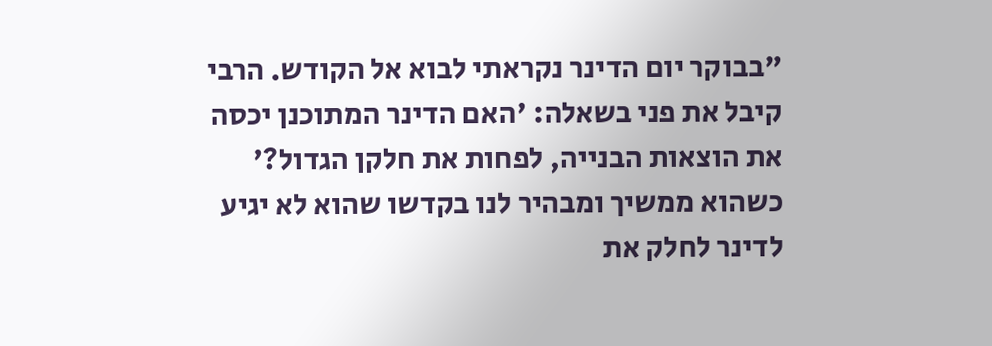"בבוקר יום הדינר נקראתי לבוא אל הקודש. הרבי קיבל את פני בשאלה: 'האם הדינר המתוכנן יכסה את הוצאות הבנייה, לפחות את חלקן הגדול?' כשהוא ממשיך ומבהיר לנו בקדשו שהוא לא יגיע לדינר לחלק את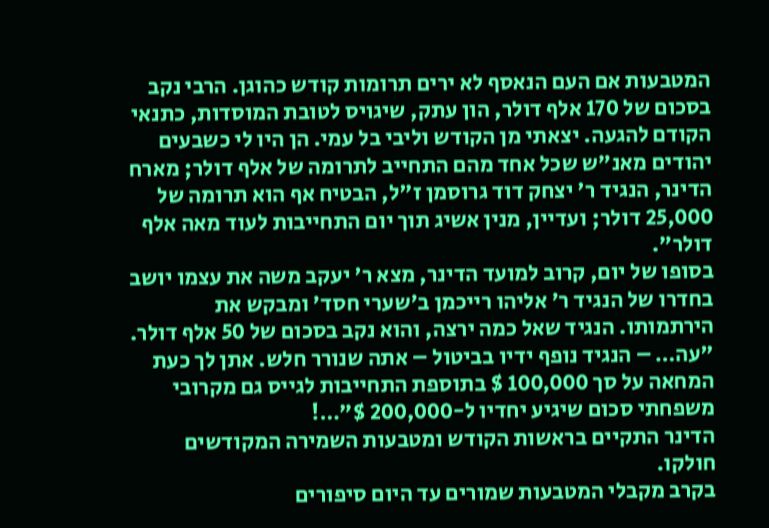המטבעות אם העם הנאסף לא ירים תרומות קודש כהוגן. הרבי נקב בסכום של 170 אלף דולר, הון עתק, שיגויס לטובת המוסדות, כתנאי הקודם להגעה. יצאתי מן הקודש וליבי בל עמי. הן היו לי כשבעים יהודים מאנ"ש שכל אחד מהם התחייב לתרומה של אלף דולר; מארח הדינר, הנגיד ר' יצחק דוד גרוסמן ז"ל, הבטיח אף הוא תרומה של 25,000 דולר; ועדיין, מנין אשיג תוך יום התחייבות לעוד מאה אלף דולר".
בסופו של יום, קרוב למועד הדינר, מצא ר' יעקב משה את עצמו יושב בחדרו של הנגיד ר' אליהו רייכמן ב'שערי חסד' ומבקש את הירתמותו. הנגיד שאל כמה ירצה, והוא נקב בסכום של 50 אלף דולר. "עה… – הנגיד נופף ידיו בביטול – אתה שנורר חלש. אתן לך כעת המחאה על סך 100,000 $ בתוספת התחייבות לגייס גם מקרובי משפחתי סכום שיגיע יחדיו ל-200,000 $"…!
הדינר התקיים בראשות הקודש ומטבעות השמירה המקודשים חולקו.
בקרב מקבלי המטבעות שמורים עד היום סיפורים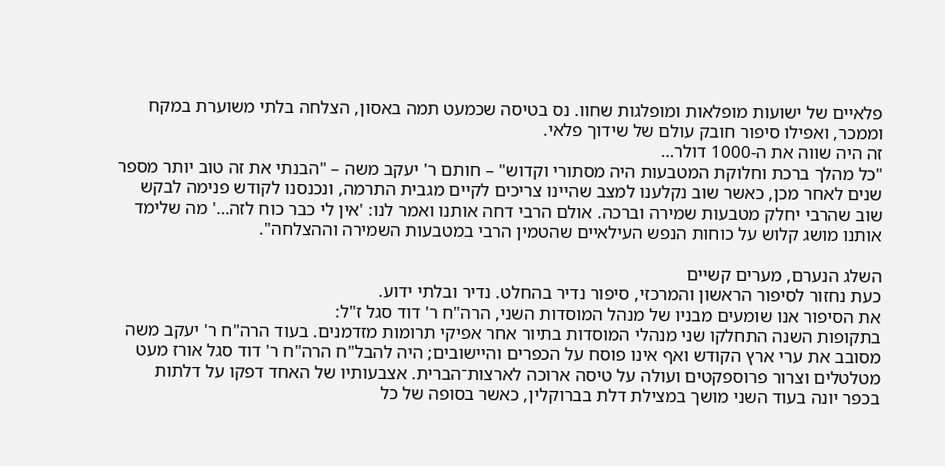פלאיים של ישועות מופלאות ומופלגות שחוו. נס בטיסה שכמעט תמה באסון, הצלחה בלתי משוערת במקח וממכר, ואפילו סיפור חובק עולם של שידוך פלאי.
זה היה שווה את ה-1000 דולר…
"כל מהלך ברכת וחלוקת המטבעות היה מסתורי וקדוש" – חותם ר' יעקב משה – "הבנתי את זה טוב יותר מספר שנים לאחר מכן, כאשר שוב נקלענו למצב שהיינו צריכים לקיים מגבית התרמה, ונכנסנו לקודש פנימה לבקש שוב שהרבי יחלק מטבעות שמירה וברכה. אולם הרבי דחה אותנו ואמר לנו: 'אין לי כבר כוח לזה…' מה שלימד אותנו מושג קלוש על כוחות הנפש העילאיים שהטמין הרבי במטבעות השמירה וההצלחה".

השלג הנערם, מערים קשיים
כעת נחזור לסיפור הראשון והמרכזי, סיפור נדיר בהחלט. נדיר ובלתי ידוע.
את הסיפור אנו שומעים מבניו של מנהל המוסדות השני, הרה"ח ר' דוד סגל ז"ל:
בתקופות השנה התחלקו שני מנהלי המוסדות בתיור אחר אפיקי תרומות מזדמנים. בעוד הרה"ח ר' יעקב משה מסובב את ערי ארץ הקודש ואף אינו פוסח על הכפרים והיישובים; היה להבל"ח הרה"ח ר' דוד סגל אורז מעט מטלטלים וצרור פרוספקטים ועולה על טיסה ארוכה לארצות־הברית. אצבעותיו של האחד דפקו על דלתות בכפר יונה בעוד השני מושך במצילת דלת בברוקלין, כאשר בסופה של כל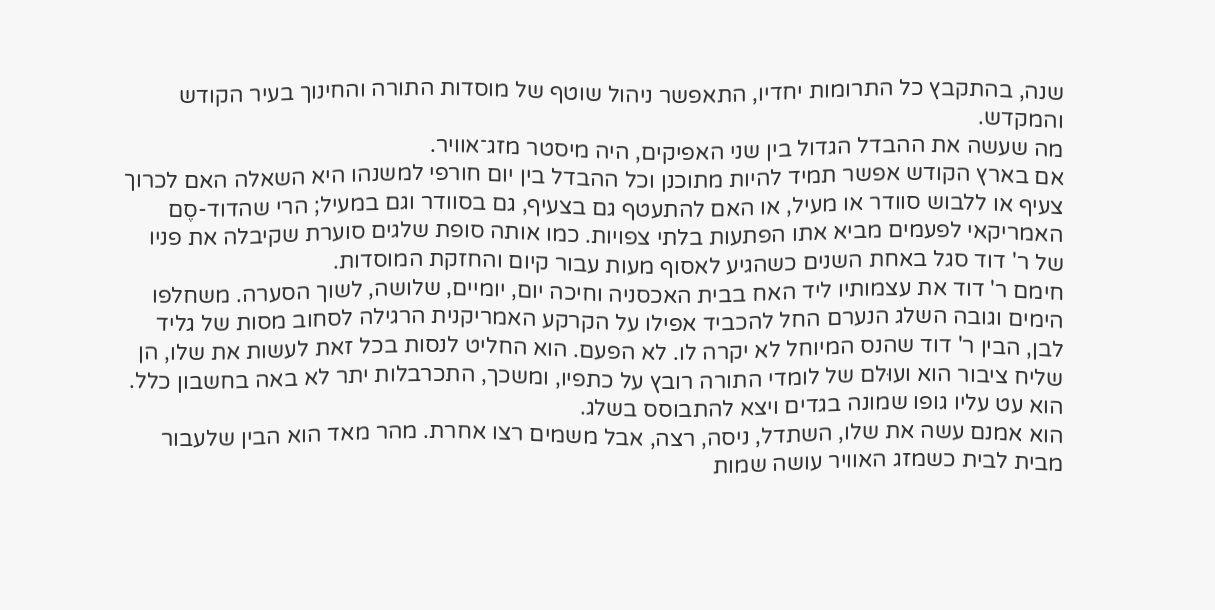שנה, בהתקבץ כל התרומות יחדיו, התאפשר ניהול שוטף של מוסדות התורה והחינוך בעיר הקודש והמקדש.
מה שעשה את ההבדל הגדול בין שני האפיקים, היה מיסטר מזג־אוויר.
אם בארץ הקודש אפשר תמיד להיות מתוכנן וכל ההבדל בין יום חורפי למשנהו היא השאלה האם לכרוך צעיף או ללבוש סוודר או מעיל, או האם להתעטף גם בצעיף, גם בסוודר וגם במעיל; הרי שהדוד-סֶם האמריקאי לפעמים מביא אתו הפתעות בלתי צפויות. כמו אותה סופת שלגים סוערת שקיבלה את פניו של ר' דוד סגל באחת השנים כשהגיע לאסוף מעות עבור קיום והחזקת המוסדות.
חימם ר' דוד את עצמותיו ליד האח בבית האכסניה וחיכה יום, יומיים, שלושה, לשוך הסערה. משחלפו הימים וגובה השלג הנערם החל להכביד אפילו על הקרקע האמריקנית הרגילה לסחוב מסות של גליד לבן, הבין ר' דוד שהנס המיוחל לא יקרה לו. לא הפעם. הוא החליט לנסות בכל זאת לעשות את שלו, הן שליח ציבור הוא ועוּלם של לומדי התורה רובץ על כתפיו, ומשכך, התכרבלות יתר לא באה בחשבון כלל. הוא עט עליו גופו שמונה בגדים ויצא להתבוסס בשלג.
הוא אמנם עשה את שלו, השתדל, ניסה, רצה, אבל משמים רצו אחרת. מהר מאד הוא הבין שלעבור מבית לבית כשמזג האוויר עושה שמות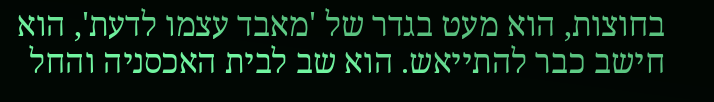בחוצות, הוא מעט בגדר של 'מאבד עצמו לדעת', הוא חישב כבר להתייאש. הוא שב לבית האכסניה והחל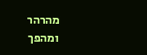מהרהר ומהפך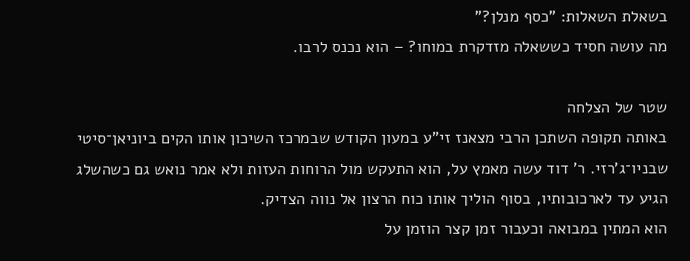בשאלת השאלות: "כסף מנלן?"
מה עושה חסיד כששאלה מזדקרת במוחו? – הוא נכנס לרבו.

שטר של הצלחה
באותה תקופה השתכן הרבי מצאנז זי"ע במעון הקודש שבמרכז השיכון אותו הקים ביוניאן־סיטי שבניו־ג'רזי. ר' דוד עשה מאמץ על, הוא התעקש מול הרוחות העזות ולא אמר נואש גם כשהשלג הגיע עד לארכובותיו, בסוף הוליך אותו כוח הרצון אל נווה הצדיק.
הוא המתין במבואה וכעבור זמן קצר הוזמן על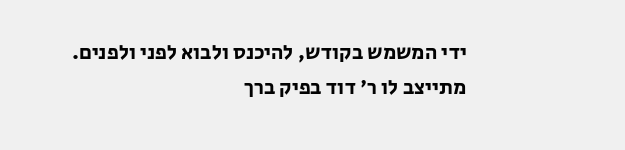ידי המשמש בקודש, להיכנס ולבוא לפני ולפנים.
מתייצב לו ר' דוד בפיק ברך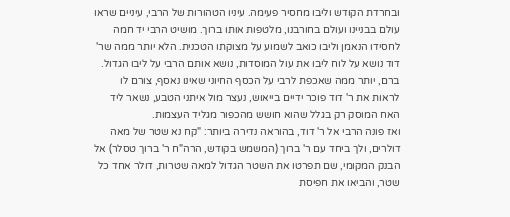ובחרדת הקודש וליבו מחסיר פעימה. עיניו הטהורות של הרבי, עיניים שראו עולם בבניינו ועולם בחורבנו, מלטפות אותו ברוך. מושיט הרבי יד חמה לחסידו הנאמן וליבו כואב לשמוע על מצוקתו הטכנית. הלא יותר ממה שר' דוד נושא על לוח ליבו את עול המוסדות, נושא אותם הרבי על ליבו הגדול. ברם, יותר ממה שאכפת לרבי על הכסף החיוני שאינו נאסף, צורם לו לראות את ר' דוד פוכר ידיים בייאוש, נעצר מול איתני הטבע, נשאר ליד האח המוסק רק בגלל שהוא חושש מהכפור מגליד העצמות.
ואז פונה הרבי אל ר' דוד, בהוראה נדירה ביותר: "קח נא שטר של מאה דולרים, ולך ביחד עם ר' ברוך (המשמש בקודש, הרה"ח ר' ברוך טסלר) אל הבנק המקומי, שם תפרטו את השטר הגדול למאה שטרות, דולר אחד כל שטר, והביאו את חפיסת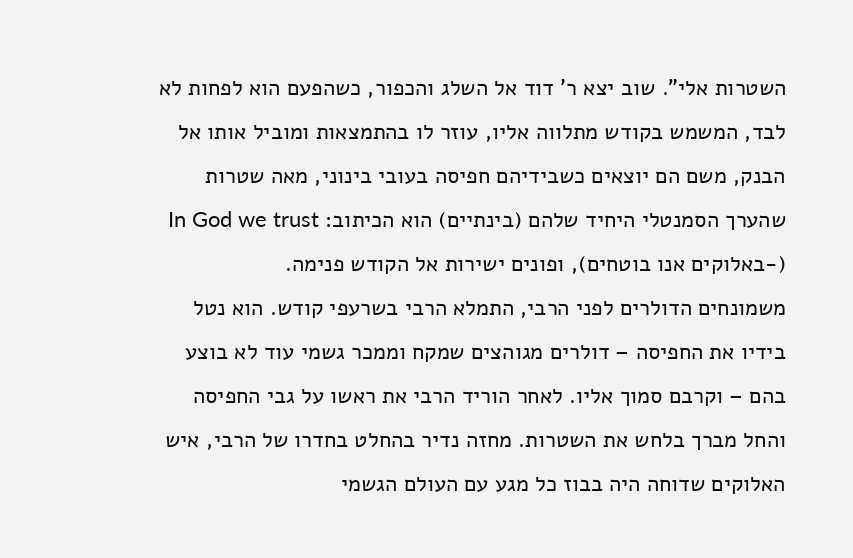השטרות אלי". שוב יצא ר' דוד אל השלג והכפור, כשהפעם הוא לפחות לא לבד, המשמש בקודש מתלווה אליו, עוזר לו בהתמצאות ומוביל אותו אל הבנק, משם הם יוצאים כשבידיהם חפיסה בעובי בינוני, מאה שטרות שהערך הסמנטלי היחיד שלהם (בינתיים) הוא הכיתוב: In God we trust (-באלוקים אנו בוטחים), ופונים ישירות אל הקודש פנימה.
משמונחים הדולרים לפני הרבי, התמלא הרבי בשרעפי קודש. הוא נטל בידיו את החפיסה – דולרים מגוהצים שמקח וממכר גשמי עוד לא בוצע בהם – וקרבם סמוך אליו. לאחר הוריד הרבי את ראשו על גבי החפיסה והחל מברך בלחש את השטרות. מחזה נדיר בהחלט בחדרו של הרבי, איש האלוקים שדוחה היה בבוז כל מגע עם העולם הגשמי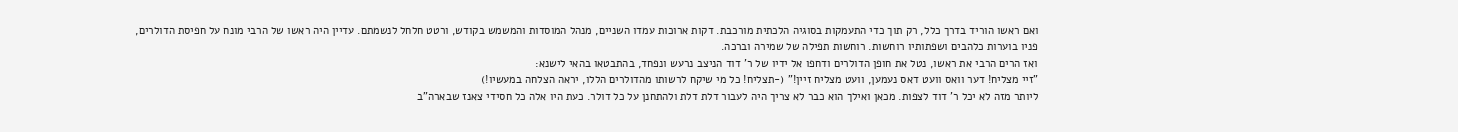ואם ראשו הוריד בדרך כלל, רק תוך כדי התעמקות בסוגיה הלכתית מורכבת. דקות ארוכות עמדו השניים, מנהל המוסדות והמשמש בקודש, ורטט חלחל לנשמתם. עדיין היה ראשו של הרבי מונח על חפיסת הדולרים, פניו בוערות כלהבים ושפתותיו רוחשות. רוחשות תפילה של שמירה וברכה.
ואז הרים הרבי את ראשו, נטל את חופן הדולרים ודחפו אל ידיו של ר' דוד הניצב נרעש ונפחד, בהתבטאו בהאי לישנא:
"זיי מצליח! דער וואס וועט דאס נעמען, וועט מצליח זיין!" (-תצליח! כל מי שיקח לרשותו מהדולרים הללו, יראה הצלחה במעשיו!)
ליותר מזה לא יכל ר' דוד לצפות. מכאן ואילך הוא כבר לא צריך היה לעבור דלת דלת ולהתחנן על כל דולר. כעת היו אלה כל חסידי צאנז שבארה"ב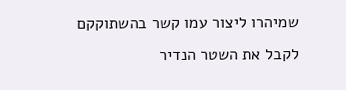שמיהרו ליצור עמו קשר בהשתוקקם לקבל את השטר הנדיר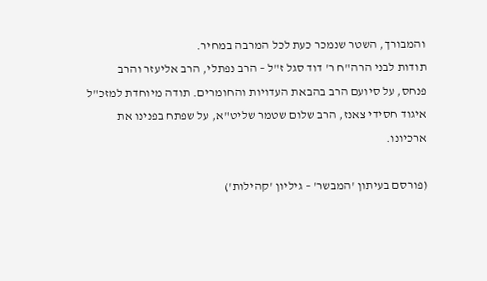והמבורך, השטר שנמכר כעת לכל המרבה במחיר.
תודות לבני הרה"ח ר' דוד סגל ז"ל – הרב נפתלי, הרב אליעזר והרב פנחס, על סיועם הרב בהבאת העדויות והחומרים. תודה מיוחדת למזכ"ל איגוד חסידי צאנז, הרב שלום שטמר שליט"א, על שפתח בפנינו את ארכיונו.

(פורסם בעיתון 'המבשר' – גיליון 'קהילות')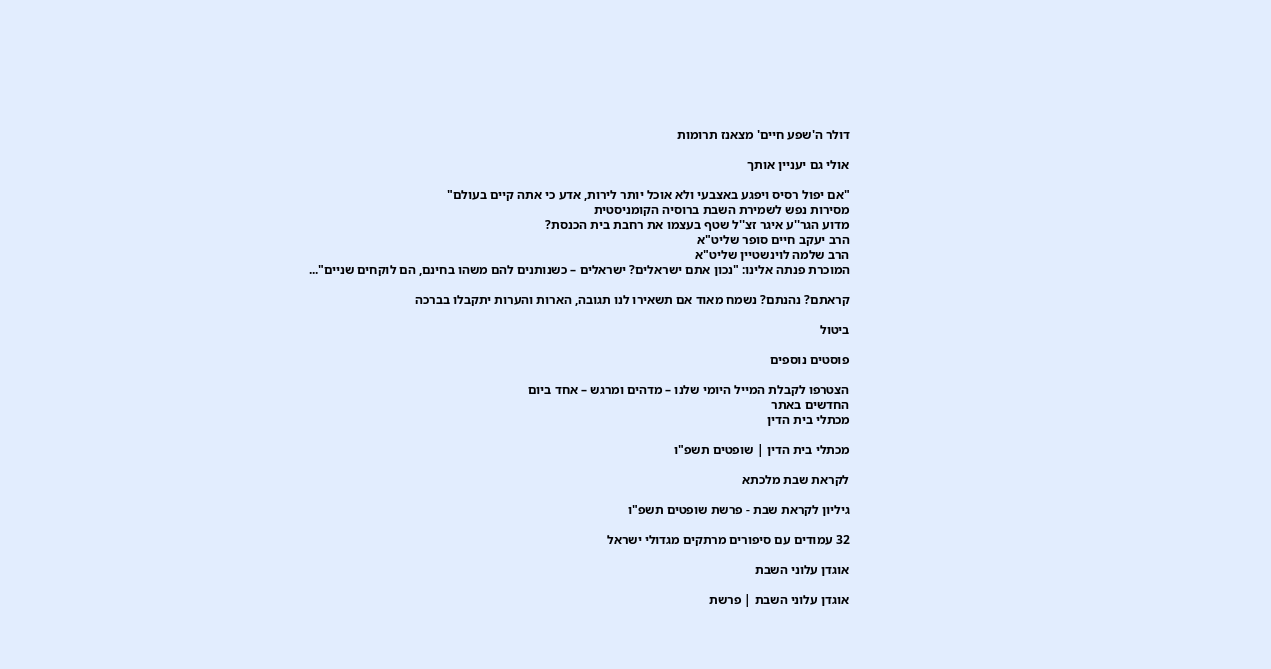דולר ה'שפע חיים' מצאנז תרומות

אולי גם יעניין אותך

"אם יפול רסיס ויפגע באצבעי ולא אוכל יותר לירות, אדע כי אתה קיים בעולם"
מסירות נפש לשמירת השבת ברוסיה הקומניסטית
מדוע הגר''ע איגר זצ''ל שטף בעצמו את רחבת בית הכנסת?
הרב יעקב חיים סופר שליט"א
הרב שלמה לוינשטיין שליט"א
המוכרת פנתה אלינו: "נכון אתם ישראלים? ישראלים – כשנותנים להם משהו בחינם, הם לוקחים שניים"...

קראתם? נהנתם? נשמח מאוד אם תשאירו לנו תגובה, הארות והערות יתקבלו בברכה

ביטול

פוסטים נוספים

הצטרפו לקבלת המייל היומי שלנו – מדהים ומרגש – אחד ביום
החדשים באתר
מכתלי בית הדין

מכתלי בית הדין | שופטים תשפ"ו

לקראת שבת מלכתא

גיליון לקראת שבת - פרשת שופטים תשפ"ו

32 עמודים עם סיפורים מרתקים מגדולי ישראל

אוגדן עלוני השבת

אוגדן עלוני השבת | פרשת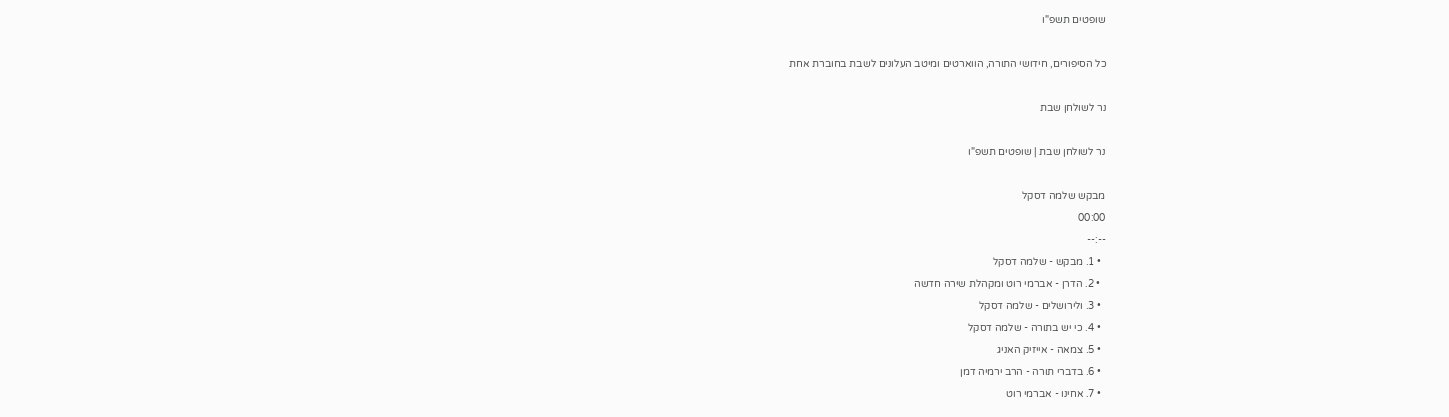שופטים תשפ"ו

כל הסיפורים, חידושי התורה, הווארטים ומיטב העלונים לשבת בחוברת אחת

נר לשולחן שבת

נר לשולחן שבת | שופטים תשפ"ו

מבקש שלמה דסקל
00:00
--:--
  • 1. מבקש - שלמה דסקל
  • 2. הדרן - אברמי רוט ומקהלת שירה חדשה
  • 3. ולירושלים - שלמה דסקל
  • 4. כי יש בתורה - שלמה דסקל
  • 5. צמאה - אייזיק האניג
  • 6. בדברי תורה - הרב ירמיה דמן
  • 7. אחינו - אברמי רוט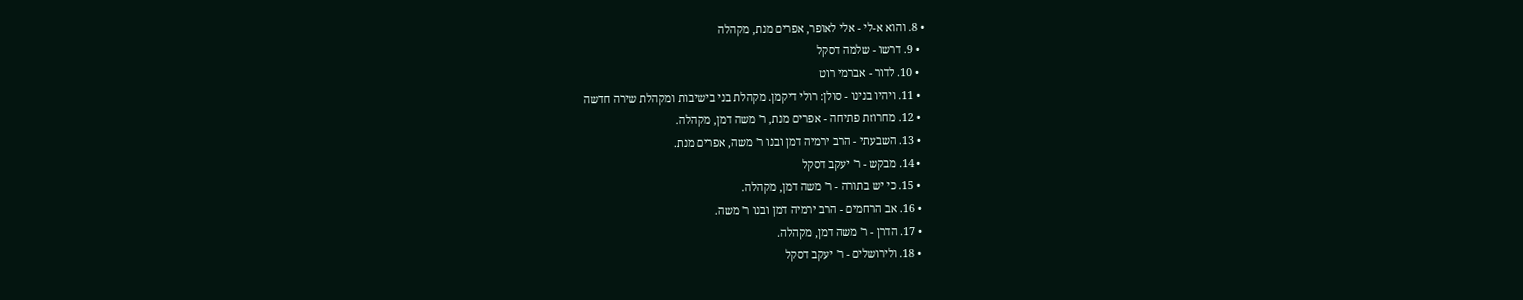• 8. והוא א-לי - אלי לאופר, אפרים מנת, מקהלה
  • 9. דרשו - שלמה דסקל
  • 10. לדור - אברמי רוט
  • 11. ויהיו בנינו - סולן: רולי דיקמן. מקהלת בני בישיבות ומקהלת שירה חדשה
  • 12. מחרוזת פתיחה - אפרים מנת, ר' משה דמן, מקהלה.
  • 13. השבעתי - הרב ירמיה דמן ובנו ר' משה, אפרים מנת.
  • 14. מבקש - ר' יעקב דסקל
  • 15. כי יש בתורה - ר' משה דמן, מקהלה.
  • 16. אב הרחמים - הרב ירמיה דמן ובנו ר' משה.
  • 17. הדרן - ר' משה דמן, מקהלה.
  • 18. ולירושלים - ר' יעקב דסקל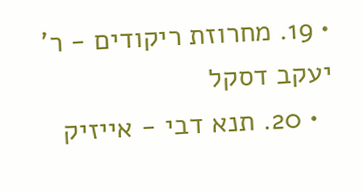• 19. מחרוזת ריקודים - ר' יעקב דסקל
  • 20. תנא דבי - אייזיק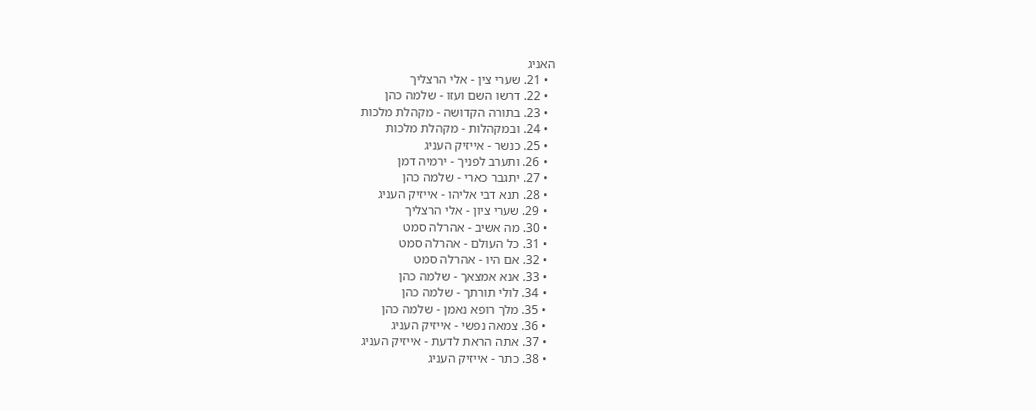האניג
  • 21. שערי צין - אלי הרצליך
  • 22. דרשו השם ועזו - שלמה כהן
  • 23. בתורה הקדושה - מקהלת מלכות
  • 24. ובמקהלות - מקהלת מלכות
  • 25. כנשר - אייזיק העניג
  • 26. ותערב לפניך - ירמיה דמן
  • 27. יתגבר כארי - שלמה כהן
  • 28. תנא דבי אליהו - אייזיק העניג
  • 29. שערי ציון - אלי הרצליך
  • 30. מה אשיב - אהרלה סמט
  • 31. כל העולם - אהרלה סמט
  • 32. אם היו - אהרלה סמט
  • 33. אנא אמצאך - שלמה כהן
  • 34. לולי תורתך - שלמה כהן
  • 35. מלך רופא נאמן - שלמה כהן
  • 36. צמאה נפשי - אייזיק העניג
  • 37. אתה הראת לדעת - אייזיק העניג
  • 38. כתר - אייזיק העניג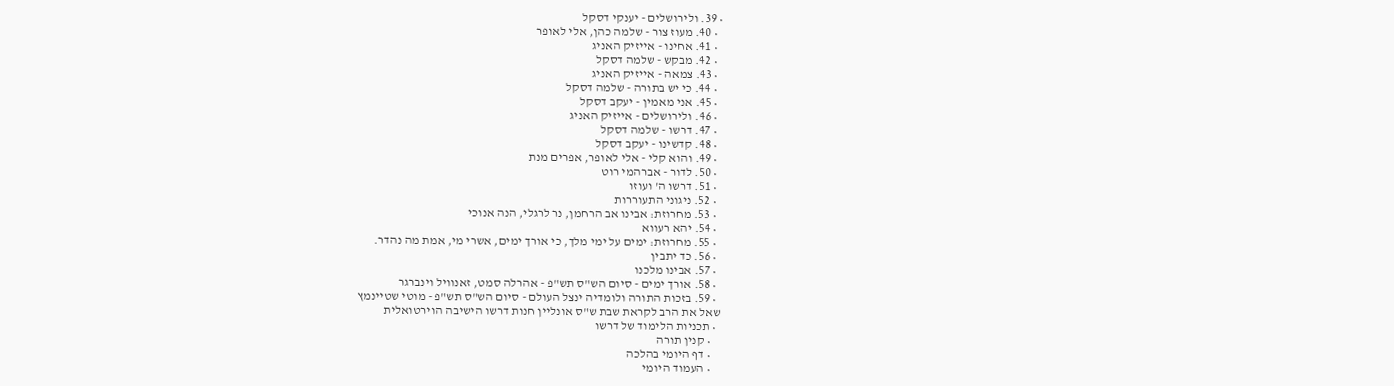• 39. ולירושלים - יענקי דסקל
  • 40. מעוז צור - שלמה כהן, אלי לאופר
  • 41. אחינו - אייזיק האניג
  • 42. מבקש - שלמה דסקל
  • 43. צמאה - אייזיק האניג
  • 44. כי יש בתורה - שלמה דסקל
  • 45. אני מאמין - יעקב דסקל
  • 46. ולירושלים - אייזיק האניג
  • 47. דרשו - שלמה דסקל
  • 48. קדשינו - יעקב דסקל
  • 49. והוא קלי - אלי לאופר, אפרים מנת
  • 50. לדור - אברהמי רוט
  • 51. דרשו ה' ועוזו
  • 52. ניגוני התעוררות
  • 53. מחרוזת: אבינו אב הרחמן, נר לרגלי, הנה אנוכי
  • 54. יהא רעווא
  • 55. מחרוזת: ימים על ימי מלך, כי אורך ימים, אשרי מי, אמת מה נהדר.
  • 56. כד יתבין
  • 57. אבינו מלכנו
  • 58. אורך ימים - סיום הש"ס תש"פ - אהרלה סמט, זאנוויל וינברגר
  • 59. בזכות התורה ולומדיה ינצל העולם - סיום הש"ס תש"פ - מוטי שטיינמץ
שאל את הרב לקראת שבת ש"ס אונליין חנות דרשו הישיבה הוירטואלית
  • תכניות הלימוד של דרשו
    • קנין תורה
    • דף היומי בהלכה
    • העמוד היומי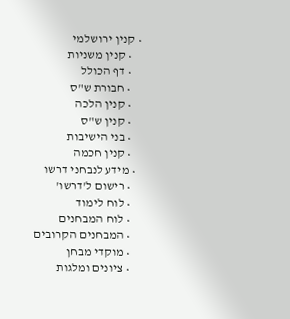• קנין ירושלמי
    • קנין משניות
    • דף הכולל
    • חבורת ש"ס
    • קנין הלכה
    • קנין ש"ס
    • בני הישיבות
    • קנין חכמה
  • מידע לנבחני דרשו
    • רישום ל'דרשו'
    • לוח לימוד
    • לוח המבחנים
    • המבחנים הקרובים
    • מוקדי מבחן
    • ציונים ומלגות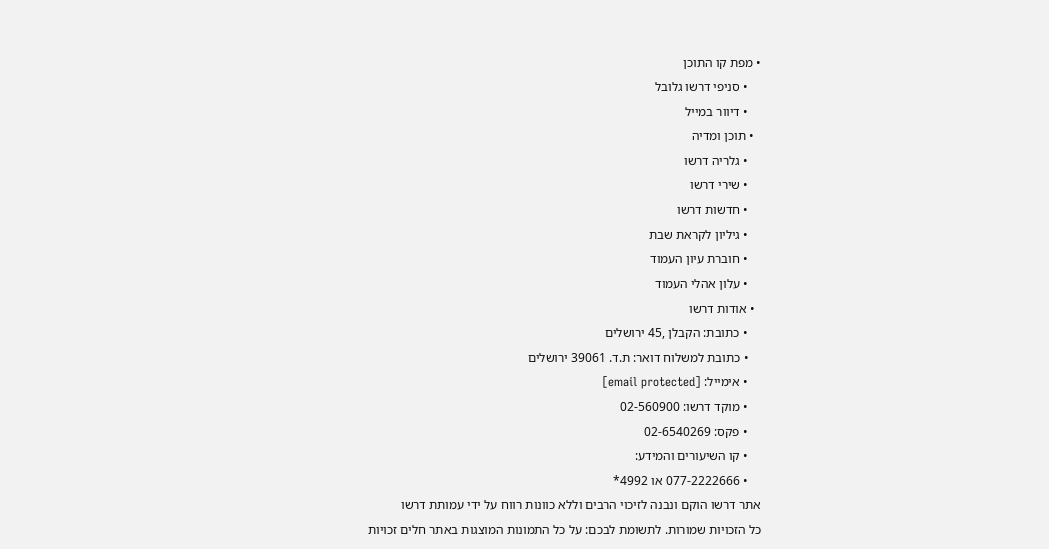• מפת קו התוכן
    • סניפי דרשו גלובל
    • דיוור במייל
  • תוכן ומדיה
    • גלריה דרשו
    • שירי דרשו
    • חדשות דרשו
    • גיליון לקראת שבת
    • חוברת עיון העמוד
    • עלון אהלי העמוד
  • אודות דרשו
    • כתובת: הקבלן ,45 ירושלים
    • כתובת למשלוח דואר: ת.ד. 39061 ירושלים
    • אימייל: [email protected]
    • מוקד דרשו: 02-560900
    • פקס: 02-6540269
    • קו השיעורים והמידע:
    • 077-2222666 או 4992*
אתר דרשו הוקם ונבנה לזיכוי הרבים וללא כוונות רווח על ידי עמותת דרשו
כל הזכויות שמורות. לתשומת לבכם: על כל התמונות המוצגות באתר חלים זכויות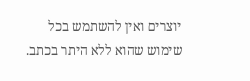יוצרים ואין להשתמש בכל שימוש שהוא ללא היתר בכתב.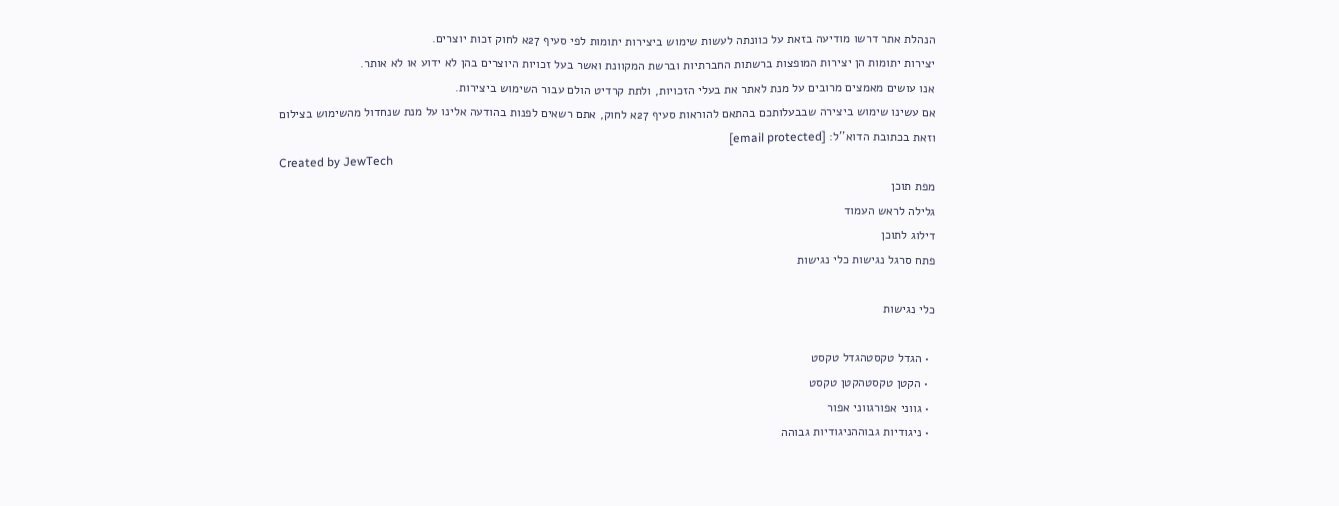הנהלת אתר דרשו מודיעה בזאת על כוונתה לעשות שימוש ביצירות יתומות לפי סעיף 27א לחוק זכות יוצרים.
יצירות יתומות הן יצירות המופצות ברשתות החברתיות וברשת המקוונת ואשר בעל זכויות היוצרים בהן לא ידוע או לא אותר.
אנו עושים מאמצים מרובים על מנת לאתר את בעלי הזכויות, ולתת קרדיט הולם עבור השימוש ביצירות.
אם עשינו שימוש ביצירה שבבעלותכם בהתאם להוראות סעיף 27א לחוק, אתם רשאים לפנות בהודעה אלינו על מנת שנחדול מהשימוש בצילום
וזאת בכתובת הדוא''ל: [email protected]
Created by JewTech
מפת תוכן
גלילה לראש העמוד
דילוג לתוכן
פתח סרגל נגישות כלי נגישות

כלי נגישות

  • הגדל טקסטהגדל טקסט
  • הקטן טקסטהקטן טקסט
  • גווני אפורגווני אפור
  • ניגודיות גבוההניגודיות גבוהה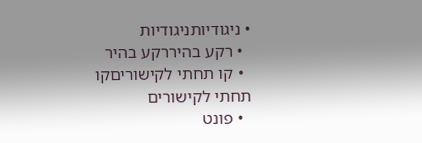• ניגודיותניגודיות
  • רקע בהיררקע בהיר
  • קו תחתי לקישוריםקו תחתי לקישורים
  • פונט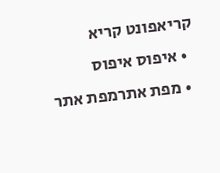קריאפונט קריא
  • איפוס איפוס
  • מפת אתרמפת אתר